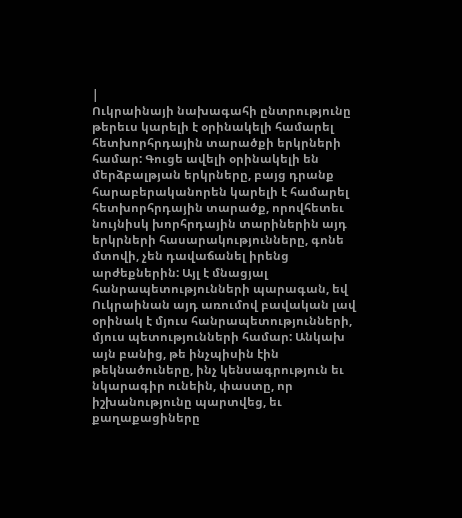|
Ուկրաինայի նախագահի ընտրությունը թերեւս կարելի է օրինակելի համարել հետխորհրդային տարածքի երկրների համար: Գուցե ավելի օրինակելի են մերձբալթյան երկրները, բայց դրանք հարաբերականորեն կարելի է համարել հետխորհրդային տարածք, որովհետեւ նույնիսկ խորհրդային տարիներին այդ երկրների հասարակությունները, գոնե մտովի, չեն դավաճանել իրենց արժեքներին: Այլ է մնացյալ հանրապետությունների պարագան, եվ Ուկրաինան այդ առումով բավական լավ օրինակ է մյուս հանրապետությունների, մյուս պետությունների համար: Անկախ այն բանից, թե ինչպիսին էին թեկնածուները, ինչ կենսագրություն եւ նկարագիր ունեին, փաստը, որ իշխանությունը պարտվեց, եւ քաղաքացիները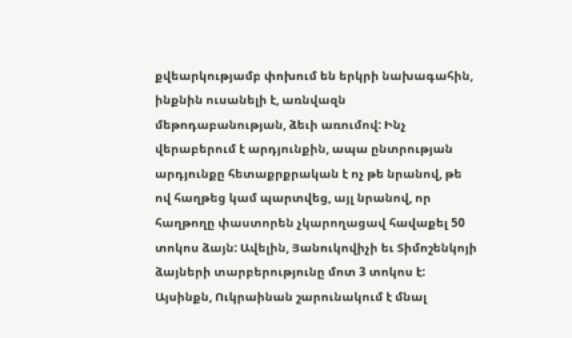քվեարկությամբ փոխում են երկրի նախագահին, ինքնին ուսանելի է, առնվազն մեթոդաբանության, ձեւի առումով: Ինչ վերաբերում է արդյունքին, ապա ընտրության արդյունքը հետաքրքրական է ոչ թե նրանով, թե ով հաղթեց կամ պարտվեց, այլ նրանով, որ հաղթողը փաստորեն չկարողացավ հավաքել 50 տոկոս ձայն: Ավելին, Յանուկովիչի եւ Տիմոշենկոյի ձայների տարբերությունը մոտ 3 տոկոս է: Այսինքն, Ուկրաինան շարունակում է մնալ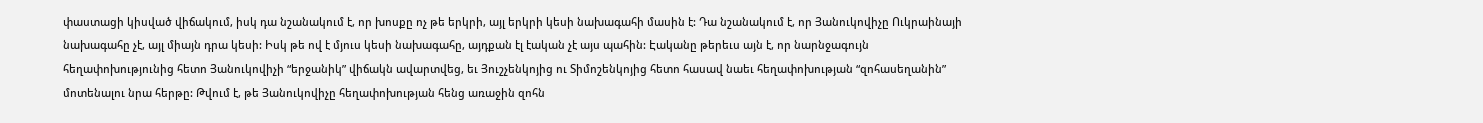փաստացի կիսված վիճակում, իսկ դա նշանակում է, որ խոսքը ոչ թե երկրի, այլ երկրի կեսի նախագահի մասին է: Դա նշանակում է, որ Յանուկովիչը Ուկրաինայի նախագահը չէ, այլ միայն դրա կեսի: Իսկ թե ով է մյուս կեսի նախագահը, այդքան էլ էական չէ այս պահին: Էականը թերեւս այն է, որ նարնջագույն հեղափոխությունից հետո Յանուկովիչի “երջանիկ” վիճակն ավարտվեց, եւ Յուշչենկոյից ու Տիմոշենկոյից հետո հասավ նաեւ հեղափոխության “զոհասեղանին” մոտենալու նրա հերթը: Թվում է, թե Յանուկովիչը հեղափոխության հենց առաջին զոհն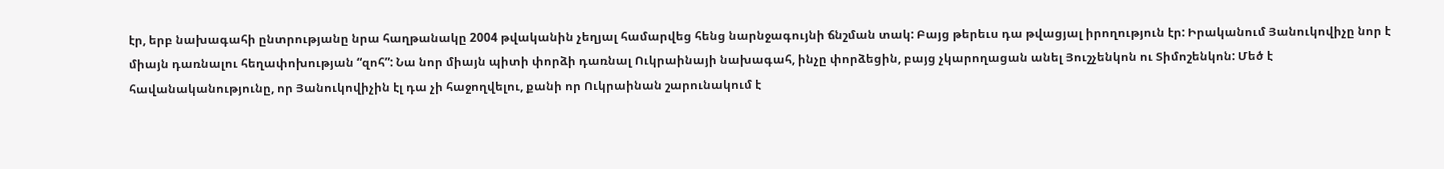էր, երբ նախագահի ընտրությանը նրա հաղթանակը 2004 թվականին չեղյալ համարվեց հենց նարնջագույնի ճնշման տակ: Բայց թերեւս դա թվացյալ իրողություն էր: Իրականում Յանուկովիչը նոր է միայն դառնալու հեղափոխության “զոհ”: Նա նոր միայն պիտի փորձի դառնալ Ուկրաինայի նախագահ, ինչը փորձեցին, բայց չկարողացան անել Յուշչենկոն ու Տիմոշենկոն: Մեծ է հավանականությունը, որ Յանուկովիչին էլ դա չի հաջողվելու, քանի որ Ուկրաինան շարունակում է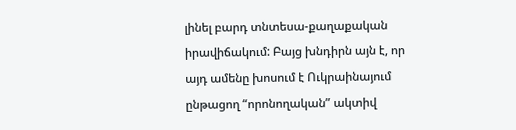լինել բարդ տնտեսա-քաղաքական իրավիճակում: Բայց խնդիրն այն է, որ այդ ամենը խոսում է Ուկրաինայում ընթացող “որոնողական” ակտիվ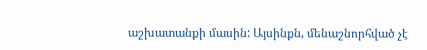աշխատանքի մասին: Այսինքն, մենաշնորհված չէ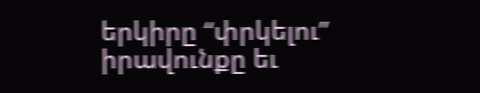երկիրը “փրկելու” իրավունքը եւ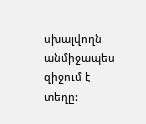սխալվողն անմիջապես զիջում է տեղը: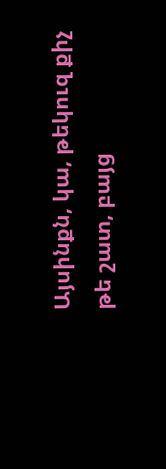Այսինքն, կա, թեկուզ քիչ թե շատ, բայց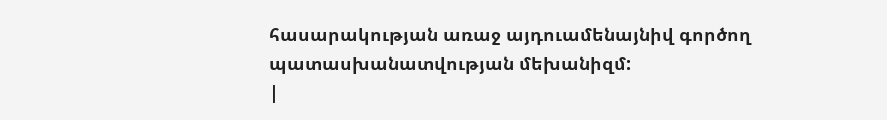հասարակության առաջ այդուամենայնիվ գործող պատասխանատվության մեխանիզմ:
|